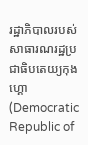រដ្ឋាភិបាលរបស់សាធារណរដ្ឋប្រជាធិបតេយ្យកុងហ្គោ(Democratic Republic of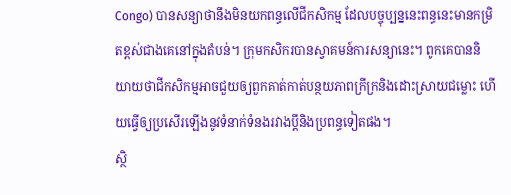Congo) បានសន្យាថានឹងមិនយកពន្ធលើជីកសិកម្ម ដែលបច្ចុប្បន្ននេះពន្ធនេះមានកម្រិតខ្ពស់ជាងគេនៅក្នុងតំបន់។ ក្រុមកសិករបានស្វាគមន៍ការសន្យានេះ។ ពូកគេបាននិយាយថាជីកសិកម្មអាចជួយឲ្យពួកគាត់កាត់បន្ថយភាពក្រីក្រនិងដោះស្រាយជម្លោះ ហើយធ្វើឲ្យប្រសើរឡើងនូវទំនាក់ទំនងរវាងប្តីនិងប្រពន្ធទៀតផង។
ស្ថិ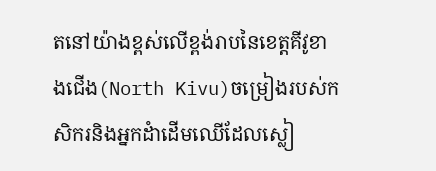តនៅយ៉ាងខ្ពស់លើខ្ពង់រាបនៃខេត្តគីវូខាងជើង(North Kivu)ចម្រៀងរបស់កសិករនិងអ្នកដំាដើមឈើដែលស្លៀ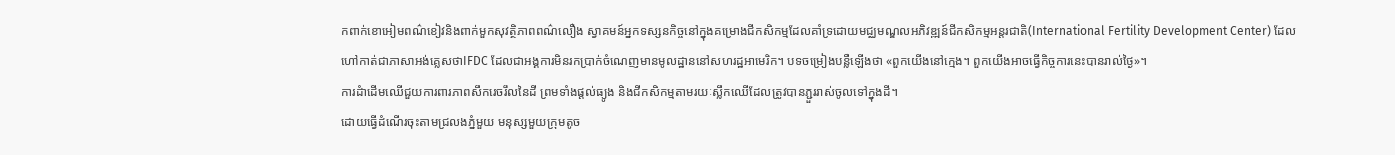កពាក់ខោអៀមពណ៌ខៀវនិងពាក់មួកសុវត្ថិភាពពណ៌លឿង ស្វាគមន៍អ្នកទស្សនកិច្ចនៅក្នុងគម្រោងជីកសិកម្មដែលគាំទ្រដោយមជ្ឈមណ្ឌលអភិវឌ្ឍន៍ជីកសិកម្មអន្តរជាតិ(International Fertility Development Center) ដែល ហៅកាត់ជាភាសាអង់គ្លេសថាIFDC ដែលជាអង្គការមិនរកប្រាក់ចំណេញមានមូលដ្ឋាននៅសហរដ្ឋអាមេរិក។ បទចម្រៀងបន្លឺឡើងថា «ពួកយើងនៅក្មេង។ ពួកយើងអាចធ្វើកិច្ចការនេះបានរាល់ថ្ងៃ»។
ការដំាដើមឈើជួយការពារភាពសឹករេចរឹលនៃដី ព្រមទាំងផ្តល់ធ្យូង និងជីកសិកម្មតាមរយៈស្លឹកឈើដែលត្រូវបានភ្ជួររាស់ចូលទៅក្នុងដី។
ដោយធ្វើដំណើរចុះតាមជ្រលងភ្នំមួយ មនុស្សមួយក្រុមតូច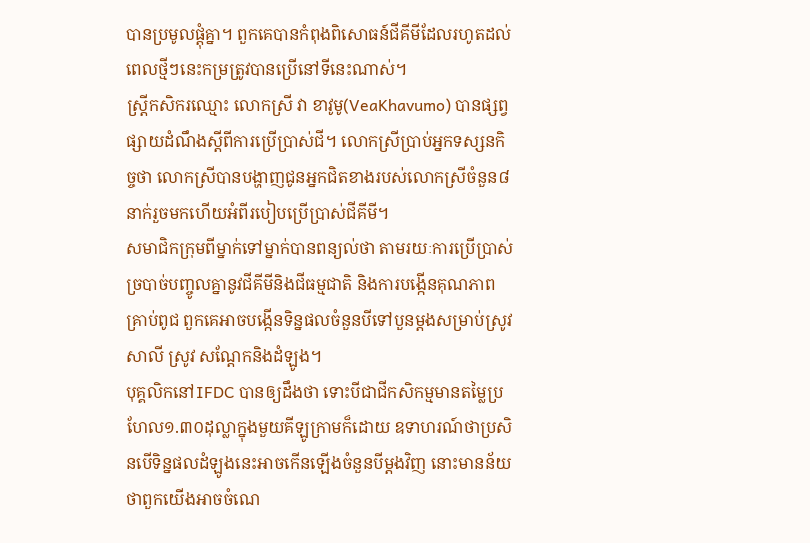បានប្រមូលផ្តុំគ្នា។ ពួកគេបានកំពុងពិសោធន៍ជីគីមីដែលរហូតដល់ពេលថ្មីៗនេះកម្រត្រូវបានប្រើនៅទីនេះណាស់។
ស្រ្តីកសិករឈ្មោះ លោកស្រី វា ខាវូមូ(VeaKhavumo) បានផ្សព្វផ្សាយដំណឹងស្តីពីការប្រើប្រាស់ជី។ លោកស្រីប្រាប់អ្នកទស្សនកិច្ចថា លោកស្រីបានបង្ហាញជូនអ្នកជិតខាងរបស់លោកស្រីចំនួន៨នាក់រួចមកហើយអំពីរបៀបប្រើប្រាស់ជីគីមី។
សមាជិកក្រុមពីម្នាក់ទៅម្នាក់បានពន្យល់ថា តាមរយៈការប្រើប្រាស់ច្របាច់បញ្ចូលគ្នានូវជីគីមីនិងជីធម្មជាតិ និងការបង្កើនគុណភាពគ្រាប់ពូជ ពួកគេអាចបង្កើនទិន្នផលចំនួនបីទៅបួនម្តងសម្រាប់ស្រូវសាលី ស្រូវ សណ្តែកនិងដំឡូង។
បុគ្គលិកនៅIFDC បានឲ្យដឹងថា ទោះបីជាជីកសិកម្មមានតម្លៃប្រហែល១.៣០ដុល្លាក្នុងមួយគីឡូក្រាមក៏ដោយ ឧទាហរណ៍ថាប្រសិនបើទិន្នផលដំឡូងនេះអាចកើនឡើងចំនួនបីម្តងវិញ នោះមានន័យថាពួកយើងអាចចំណេ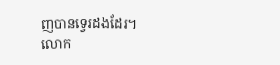ញបានទ្វេរដងដែរ។
លោក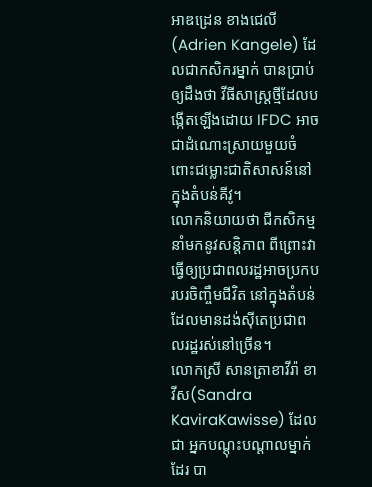អាឌដ្រេន ខាងជេលី(Adrien Kangele) ដែលជាកសិករម្នាក់ បានប្រាប់ឲ្យដឹងថា វីធីសាស្រ្តថ្មីដែលបង្កើតឡើងដោយ IFDC អាចជាដំណោះស្រាយមួយចំពោះជម្លោះជាតិសាសន៍នៅក្នុងតំបន់គីវូ។
លោកនិយាយថា ជីកសិកម្មនាំមកនូវសន្តិភាព ពីព្រោះវាធ្វើឲ្យប្រជាពលរដ្ឋអាចប្រកបរបរចិញ្ចឹមជីវិត នៅក្នុងតំបន់ដែលមានដង់ស៊ីតេប្រជាពលរដ្ឋរស់នៅច្រើន។
លោកស្រី សានត្រាខាវីរ៉ា ខាវីស(Sandra KaviraKawisse) ដែលជា អ្នកបណ្តុះបណ្តាលម្នាក់ដែរ បា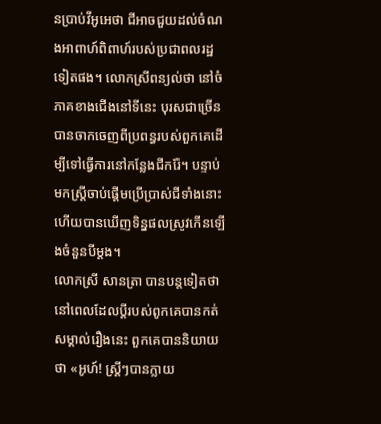នប្រាប់វីអូអេថា ជីអាចជួយដល់ចំណងអាពាហ៍ពិពាហ៍របស់ប្រជាពលរដ្ឋទៀតផង។ លោកស្រីពន្យល់ថា នៅចំភាគខាងជើងនៅទីនេះ បុរសជាច្រើនបានចាកចេញពីប្រពន្ធរបស់ពួកគេដើម្បីទៅធ្វើការនៅកន្លែងជីករ៉ែ។ បន្ទាប់មកស្រ្តីចាប់ផ្តើមប្រើប្រាស់ជីទាំងនោះ ហើយបានឃើញទិន្នផលស្រូវកើនឡើងចំនួនបីម្តង។
លោកស្រី សានត្រា បានបន្តទៀតថា នៅពេលដែលប្តីរបស់ពូកគេបានកត់សម្គាល់រឿងនេះ ពួកគេបាននិយាយថា «អូហ៍! ស្រ្តីៗបានក្លាយ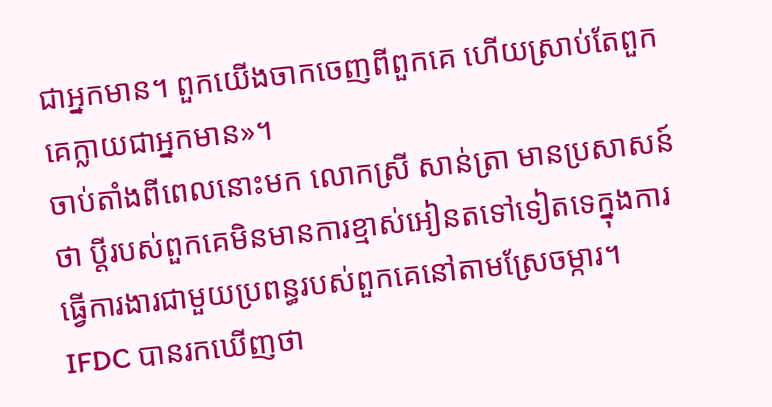ជាអ្នកមាន។ ពួកយើងចាកចេញពីពួកគេ ហើយស្រាប់តែពួកគេក្លាយជាអ្នកមាន»។
ចាប់តាំងពីពេលនោះមក លោកស្រី សាន់ត្រា មានប្រសាសន៍ថា ប្តីរបស់ពួកគេមិនមានការខ្មាស់អៀនតទៅទៀតទេក្នុងការធ្វើការងារជាមួយប្រពន្ធរបស់ពួកគេនៅតាមស្រែចម្ការ។
IFDC បានរកឃើញថា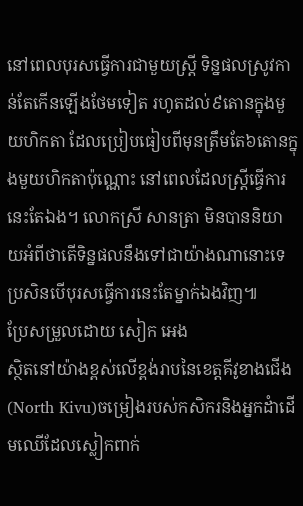នៅពេលបុរសធ្វើការជាមួយស្រ្តី ទិន្នផលស្រូវកាន់តែកើនឡើងថែមទៀត រហូតដល់៩តោនក្នុងមួយហិកតា ដែលប្រៀបធៀបពីមុនត្រឹមតែ៦តោនក្នុងមួយហិកតាប៉ុណ្ណោះ នៅពេលដែលស្ត្រីធ្វើការនេះតែឯង។ លោកស្រី សានត្រា មិនបាននិយាយអំពីថាតើទិន្នផលនឹងទៅជាយ៉ាងណានោះទេ ប្រសិនបើបុរសធ្វើការនេះតែម្នាក់ឯងវិញ៕
ប្រែសម្រួលដោយ សៀក អេង
ស្ថិតនៅយ៉ាងខ្ពស់លើខ្ពង់រាបនៃខេត្តគីវូខាងជើង(North Kivu)ចម្រៀងរបស់កសិករនិងអ្នកដំាដើមឈើដែលស្លៀកពាក់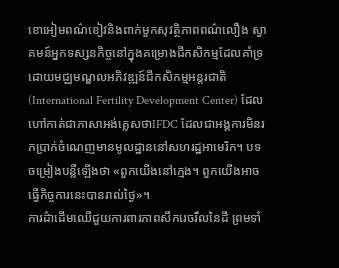ខោអៀមពណ៌ខៀវនិងពាក់មួកសុវត្ថិភាពពណ៌លឿង ស្វាគមន៍អ្នកទស្សនកិច្ចនៅក្នុងគម្រោងជីកសិកម្មដែលគាំទ្រដោយមជ្ឈមណ្ឌលអភិវឌ្ឍន៍ជីកសិកម្មអន្តរជាតិ(International Fertility Development Center) ដែល ហៅកាត់ជាភាសាអង់គ្លេសថាIFDC ដែលជាអង្គការមិនរកប្រាក់ចំណេញមានមូលដ្ឋាននៅសហរដ្ឋអាមេរិក។ បទចម្រៀងបន្លឺឡើងថា «ពួកយើងនៅក្មេង។ ពួកយើងអាចធ្វើកិច្ចការនេះបានរាល់ថ្ងៃ»។
ការដំាដើមឈើជួយការពារភាពសឹករេចរឹលនៃដី ព្រមទាំ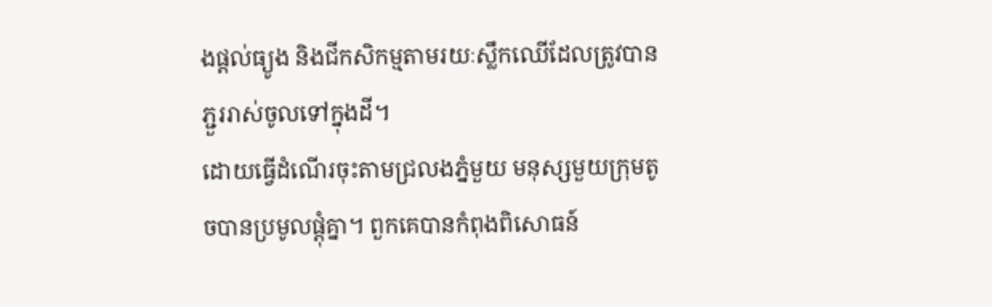ងផ្តល់ធ្យូង និងជីកសិកម្មតាមរយៈស្លឹកឈើដែលត្រូវបានភ្ជួររាស់ចូលទៅក្នុងដី។
ដោយធ្វើដំណើរចុះតាមជ្រលងភ្នំមួយ មនុស្សមួយក្រុមតូចបានប្រមូលផ្តុំគ្នា។ ពួកគេបានកំពុងពិសោធន៍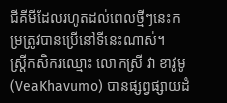ជីគីមីដែលរហូតដល់ពេលថ្មីៗនេះកម្រត្រូវបានប្រើនៅទីនេះណាស់។
ស្រ្តីកសិករឈ្មោះ លោកស្រី វា ខាវូមូ(VeaKhavumo) បានផ្សព្វផ្សាយដំ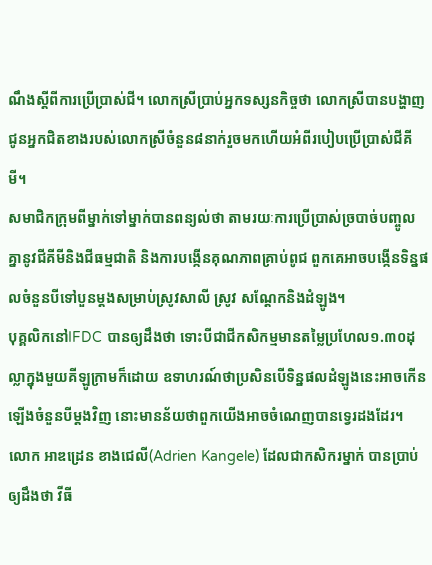ណឹងស្តីពីការប្រើប្រាស់ជី។ លោកស្រីប្រាប់អ្នកទស្សនកិច្ចថា លោកស្រីបានបង្ហាញជូនអ្នកជិតខាងរបស់លោកស្រីចំនួន៨នាក់រួចមកហើយអំពីរបៀបប្រើប្រាស់ជីគីមី។
សមាជិកក្រុមពីម្នាក់ទៅម្នាក់បានពន្យល់ថា តាមរយៈការប្រើប្រាស់ច្របាច់បញ្ចូលគ្នានូវជីគីមីនិងជីធម្មជាតិ និងការបង្កើនគុណភាពគ្រាប់ពូជ ពួកគេអាចបង្កើនទិន្នផលចំនួនបីទៅបួនម្តងសម្រាប់ស្រូវសាលី ស្រូវ សណ្តែកនិងដំឡូង។
បុគ្គលិកនៅIFDC បានឲ្យដឹងថា ទោះបីជាជីកសិកម្មមានតម្លៃប្រហែល១.៣០ដុល្លាក្នុងមួយគីឡូក្រាមក៏ដោយ ឧទាហរណ៍ថាប្រសិនបើទិន្នផលដំឡូងនេះអាចកើនឡើងចំនួនបីម្តងវិញ នោះមានន័យថាពួកយើងអាចចំណេញបានទ្វេរដងដែរ។
លោក អាឌដ្រេន ខាងជេលី(Adrien Kangele) ដែលជាកសិករម្នាក់ បានប្រាប់ឲ្យដឹងថា វីធី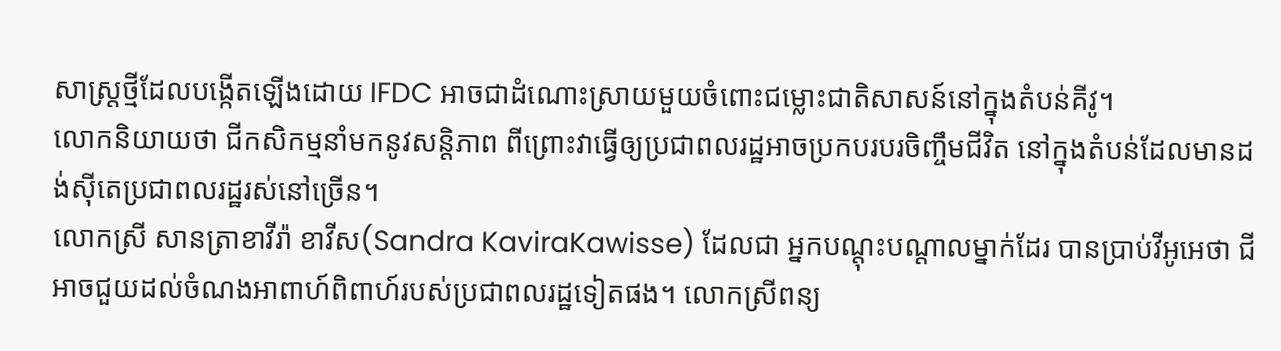សាស្រ្តថ្មីដែលបង្កើតឡើងដោយ IFDC អាចជាដំណោះស្រាយមួយចំពោះជម្លោះជាតិសាសន៍នៅក្នុងតំបន់គីវូ។
លោកនិយាយថា ជីកសិកម្មនាំមកនូវសន្តិភាព ពីព្រោះវាធ្វើឲ្យប្រជាពលរដ្ឋអាចប្រកបរបរចិញ្ចឹមជីវិត នៅក្នុងតំបន់ដែលមានដង់ស៊ីតេប្រជាពលរដ្ឋរស់នៅច្រើន។
លោកស្រី សានត្រាខាវីរ៉ា ខាវីស(Sandra KaviraKawisse) ដែលជា អ្នកបណ្តុះបណ្តាលម្នាក់ដែរ បានប្រាប់វីអូអេថា ជីអាចជួយដល់ចំណងអាពាហ៍ពិពាហ៍របស់ប្រជាពលរដ្ឋទៀតផង។ លោកស្រីពន្យ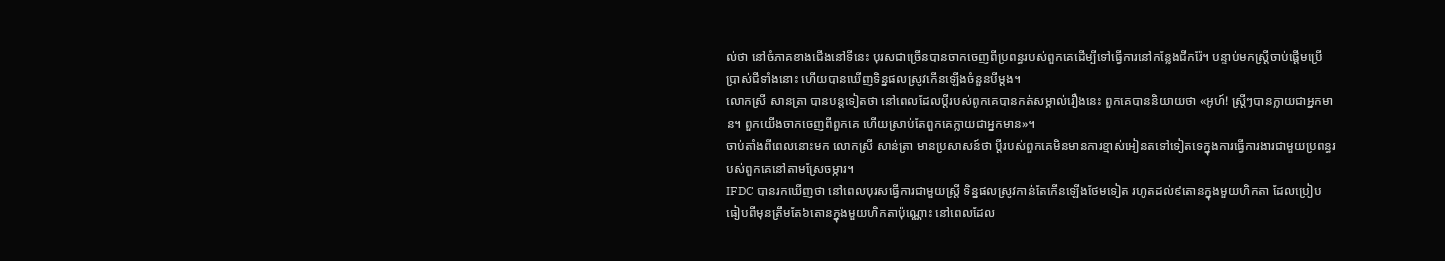ល់ថា នៅចំភាគខាងជើងនៅទីនេះ បុរសជាច្រើនបានចាកចេញពីប្រពន្ធរបស់ពួកគេដើម្បីទៅធ្វើការនៅកន្លែងជីករ៉ែ។ បន្ទាប់មកស្រ្តីចាប់ផ្តើមប្រើប្រាស់ជីទាំងនោះ ហើយបានឃើញទិន្នផលស្រូវកើនឡើងចំនួនបីម្តង។
លោកស្រី សានត្រា បានបន្តទៀតថា នៅពេលដែលប្តីរបស់ពូកគេបានកត់សម្គាល់រឿងនេះ ពួកគេបាននិយាយថា «អូហ៍! ស្រ្តីៗបានក្លាយជាអ្នកមាន។ ពួកយើងចាកចេញពីពួកគេ ហើយស្រាប់តែពួកគេក្លាយជាអ្នកមាន»។
ចាប់តាំងពីពេលនោះមក លោកស្រី សាន់ត្រា មានប្រសាសន៍ថា ប្តីរបស់ពួកគេមិនមានការខ្មាស់អៀនតទៅទៀតទេក្នុងការធ្វើការងារជាមួយប្រពន្ធរបស់ពួកគេនៅតាមស្រែចម្ការ។
IFDC បានរកឃើញថា នៅពេលបុរសធ្វើការជាមួយស្រ្តី ទិន្នផលស្រូវកាន់តែកើនឡើងថែមទៀត រហូតដល់៩តោនក្នុងមួយហិកតា ដែលប្រៀបធៀបពីមុនត្រឹមតែ៦តោនក្នុងមួយហិកតាប៉ុណ្ណោះ នៅពេលដែល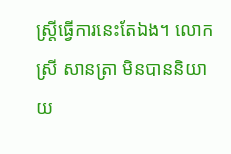ស្ត្រីធ្វើការនេះតែឯង។ លោកស្រី សានត្រា មិនបាននិយាយ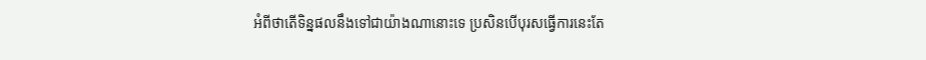អំពីថាតើទិន្នផលនឹងទៅជាយ៉ាងណានោះទេ ប្រសិនបើបុរសធ្វើការនេះតែ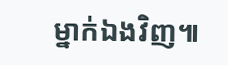ម្នាក់ឯងវិញ៕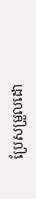ប្រែសម្រួលដោ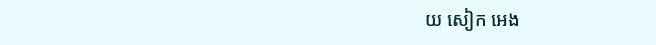យ សៀក អេង